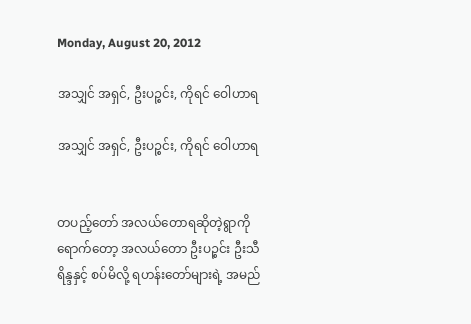Monday, August 20, 2012

အသျှင် အရှင်, ဦးပဉ္စင်း, ကိုရင် ဝေါဟာရ

အသျှင် အရှင်, ဦးပဉ္စင်း, ကိုရင် ဝေါဟာရ


တပည့်တော် အလယ်တောရဆိုတဲ့ရွာကိုရောက်တော့ အလယ်တော ဦးပဉ္စင်း ဦးသီရိန္ဒနှင့် စပ်မိလို့ ရဟန်းတော်များရဲ့ အမည်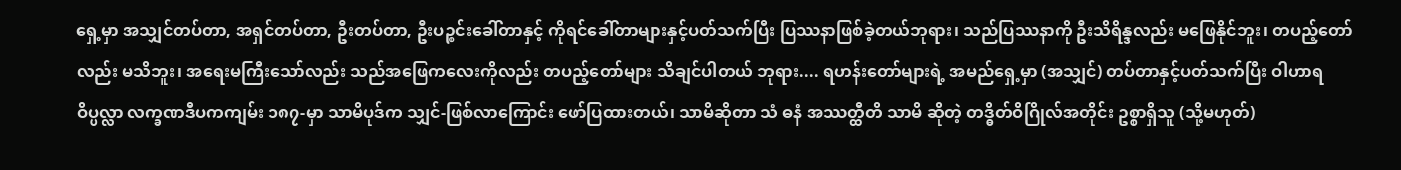ရှေ့မှာ အသျှင်တပ်တာ, အရှင်တပ်တာ, ဦးတပ်တာ, ဦးပဉ္စင်းခေါ်တာနှင့် ကိုရင်ခေါ်တာများနှင့်ပတ်သက်ပြီး ပြဿနာဖြစ်ခဲ့တယ်ဘုရား၊ သည်ပြဿနာကို ဦးသိရိန္ဒလည်း မဖြေနိုင်ဘူး၊ တပည့်တော်လည်း မသိဘူး၊ အရေးမကြီးသော်လည်း သည်အဖြေကလေးကိုလည်း တပည့်တော်များ သိချင်ပါတယ် ဘုရား.... ရဟန်းတော်များရဲ့ အမည်ရှေ့မှာ (အသျှင်) တပ်တာနှင့်ပတ်သက်ပြီး ဝါဟာရဝိပ္ပလ္လာ လက္ခဏဒီပကကျမ်း ၁၈၇-မှာ သာမိပုဒ်က သျှင်-ဖြစ်လာကြောင်း ဖော်ပြထားတယ်၊ သာမိဆိုတာ သံ ဓနံ အဿတ္ထီတိ သာမိ ဆိုတဲ့ တဒ္ဓိတ်ဝိဂြိုလ်အတိုင်း ဥစ္စာရှိသူ (သို့မဟုတ်)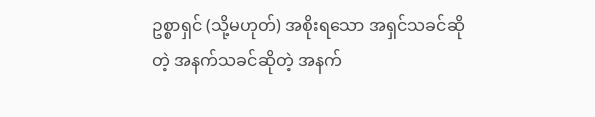ဥစ္စာရှင် (သို့မဟုတ်) အစိုးရသော အရှင်သခင်ဆိုတဲ့ အနက်သခင်ဆိုတဲ့ အနက်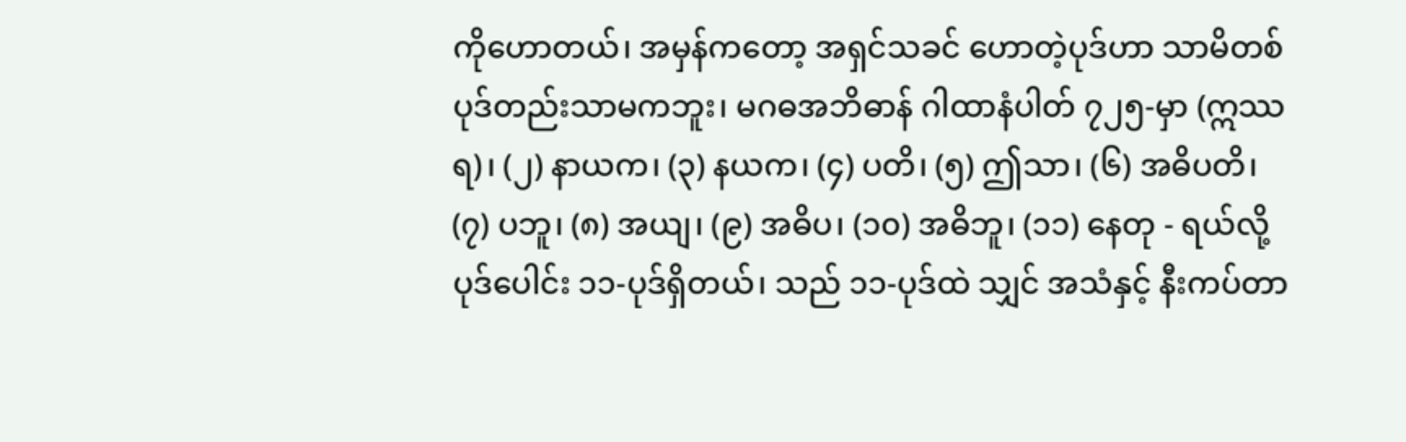ကိုဟောတယ်၊ အမှန်ကတော့ အရှင်သခင် ဟောတဲ့ပုဒ်ဟာ သာမိတစ်ပုဒ်တည်းသာမကဘူး၊ မဂဓအဘိဓာန် ဂါထာနံပါတ် ၇၂၅-မှာ (ဣဿရ)၊ (၂) နာယက၊ (၃) နယက၊ (၄) ပတိ၊ (၅) ဤသာ၊ (၆) အဓိပတိ၊ (၇) ပဘူ၊ (၈) အယျ၊ (၉) အဓိပ၊ (၁၀) အဓိဘူ၊ (၁၁) နေတု - ရယ်လို့ ပုဒ်ပေါင်း ၁၁-ပုဒ်ရှိတယ်၊ သည် ၁၁-ပုဒ်ထဲ သျှင် အသံနှင့် နီးကပ်တာ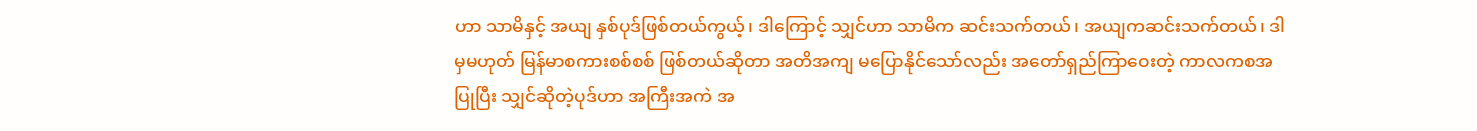ဟာ သာမိနှင့် အယျ နှစ်ပုဒ်ဖြစ်တယ်ကွယ့်၊ ဒါကြောင့် သျှင်ဟာ သာမိက ဆင်းသက်တယ်၊ အယျကဆင်းသက်တယ်၊ ဒါမှမဟုတ် မြန်မာစကားစစ်စစ် ဖြစ်တယ်ဆိုတာ အတိအကျ မပြောနိုင်သော်လည်း အတော်ရှည်ကြာဝေးတဲ့ ကာလကစအပြုပြီး သျှင်ဆိုတဲ့ပုဒ်ဟာ အကြီးအကဲ အ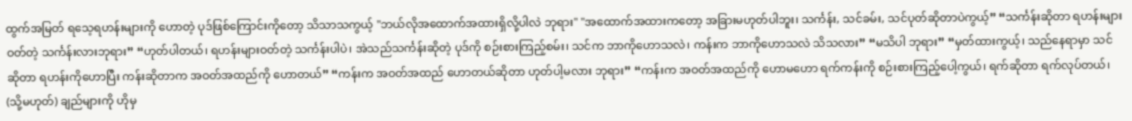ထွက်အမြတ် ရသေ့ရဟန်းများကို ဟောတဲ့ ပုဒ်ဖြစ်ကြောင်းကိုတော့ သိသာသကွယ့် "ဘယ်လိုအထောက်အထားရှိလို့ပါလဲ ဘုရား" "အထောက်အထားကတော့ အခြားမဟုတ်ပါဘူး၊ သင်္ကန်း, သင်ခမ်း, သင်ပုတ်ဆိုတာပဲကွယ့်” “သင်္ကန်းဆိုတာ ရဟန်းများဝတ်တဲ့ သင်္ကန်းလားဘုရား” “ဟုတ်ပါတယ်၊ ရဟန်းများဝတ်တဲ့ သင်္ကန်းပါပဲ၊ အဲသည်သင်္ကန်းဆိုတဲ့ ပုဒ်ကို စဉ်းစားကြည့်စမ်း၊ သင်က ဘာကိုဟောသလဲ၊ ကန်းက ဘာကိုဟောသလဲ သိသလား” “မသိပါ ဘုရား” “မှတ်ထားကွယ့်၊ သည်နေရာမှာ သင်ဆိုတာ ရဟန်းကိုဟောပြီး ကန်းဆိုတာက အဝတ်အထည်ကို ဟောတယ်” “ကန်းက အဝတ်အထည် ဟောတယ်ဆိုတာ ဟုတ်ပါ့မလား ဘုရား” “ကန်းက အဝတ်အထည်ကို ဟောမဟော ရက်ကန်းကို စဉ်းစားကြည့်ပေါ့ကွယ်၊ ရက်ဆိုတာ ရက်လုပ်တယ်၊ (သို့မဟုတ်) ချည်များကို ဟိုမှ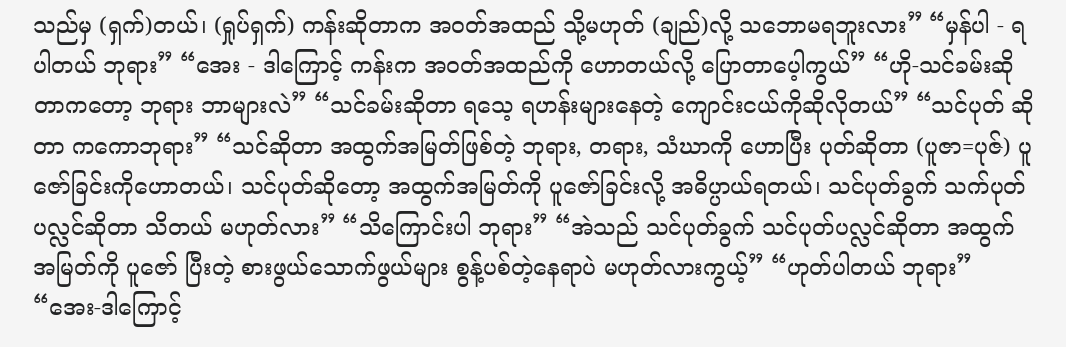သည်မှ (ရှက်)တယ်၊ (ရှုပ်ရှက်) ကန်းဆိုတာက အဝတ်အထည် သို့မဟုတ် (ချည်)လို့ သဘောမရဘူးလား” “မှန်ပါ - ရပါတယ် ဘုရား” “အေး - ဒါကြောင့် ကန်းက အဝတ်အထည်ကို ဟောတယ်လို့ ပြောတာပေ့ါကွယ်” “ဟို-သင်ခမ်းဆိုတာကတော့ ဘုရား ဘာများလဲ” “သင်ခမ်းဆိုတာ ရသေ့ ရဟန်းများနေတဲ့ ကျောင်းငယ်ကိုဆိုလိုတယ်” “သင်ပုတ် ဆိုတာ ကကောဘုရား” “သင်ဆိုတာ အထွက်အမြတ်ဖြစ်တဲ့ ဘုရား, တရား, သံဃာကို ဟောပြီး ပုတ်ဆိုတာ (ပူဇာ=ပုဇ်) ပူဇော်ခြင်းကိုဟောတယ်၊ သင်ပုတ်ဆိုတော့ အထွက်အမြတ်ကို ပူဇော်ခြင်းလို့ အဓိပ္ပာယ်ရတယ်၊ သင်ပုတ်ခွက် သက်ပုတ်ပလ္လင်ဆိုတာ သိတယ် မဟုတ်လား” “သိကြောင်းပါ ဘုရား” “အဲသည် သင်ပုတ်ခွက် သင်ပုတ်ပလ္လင်ဆိုတာ အထွက်အမြတ်ကို ပူဇော် ပြီးတဲ့ စားဖွယ်သောက်ဖွယ်များ စွန့်ပစ်တဲ့နေရာပဲ မဟုတ်လားကွယ့်” “ဟုတ်ပါတယ် ဘုရား” “အေး-ဒါကြောင့်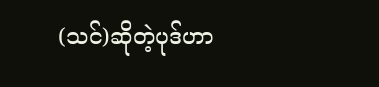(သင်)ဆိုတဲ့ပုဒ်ဟာ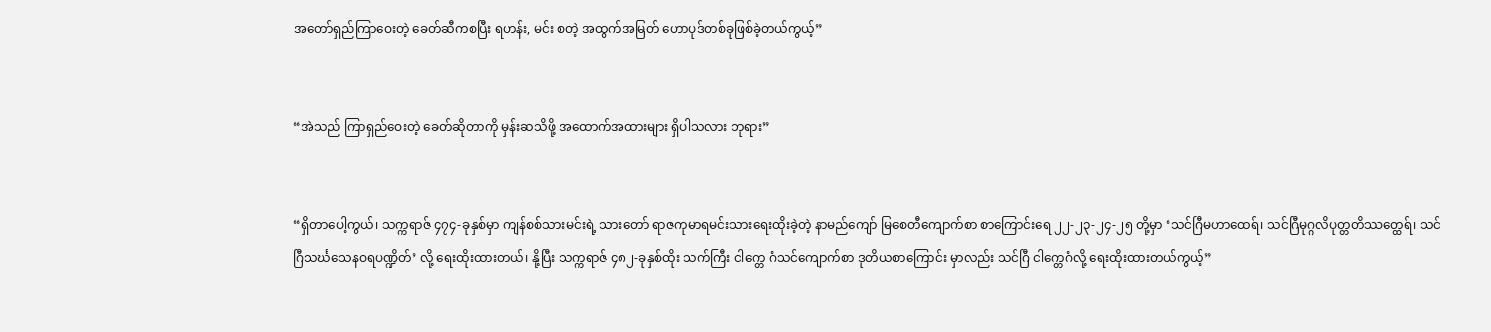အတော်ရှည်ကြာဝေးတဲ့ ခေတ်ဆီကစပြီး ရဟန်း, မင်း စတဲ့ အထွက်အမြတ် ဟောပုဒ်တစ်ခုဖြစ်ခဲ့တယ်ကွယ့်”


“အဲသည် ကြာရှည်ဝေးတဲ့ ခေတ်ဆိုတာကို မှန်းဆသိဖို့ အထောက်အထားများ ရှိပါသလား ဘုရား”


“ရှိတာပေါ့ကွယ်၊ သက္ကရာဇ် ၄၇၄-ခုနှစ်မှာ ကျန်စစ်သားမင်းရဲ့ သားတော် ရာဇကုမာရမင်းသားရေးထိုးခဲ့တဲ့ နာမည်ကျော် မြစေတီကျောက်စာ စာကြောင်းရေ ၂၂-၂၃-၂၄-၂၅ တို့မှာ ‘သင်ဂြီမဟာထေရ်၊ သင်ဂြီမုဂ္ဂလိပုတ္တတိဿတ္ထေရ်၊ သင်ဂြီသင်္ဃသေနဝရပဏ္ဍိတ်’ လို့ ရေးထိုးထားတယ်၊ နို့ပြီး သက္ကရာဇ် ၄၈၂-ခုနှစ်ထိုး သက်ကြီး ငါက္တေ ဂံသင်ကျောက်စာ ဒုတိယစာကြောင်း မှာလည်း သင်ဂြီ ငါက္တေဂံလို့ ရေးထိုးထားတယ်ကွယ့်”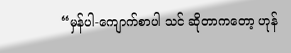“မှန်ပါ-ကျောက်စာပါ သင် ဆိုတာကတော့ ဟုန်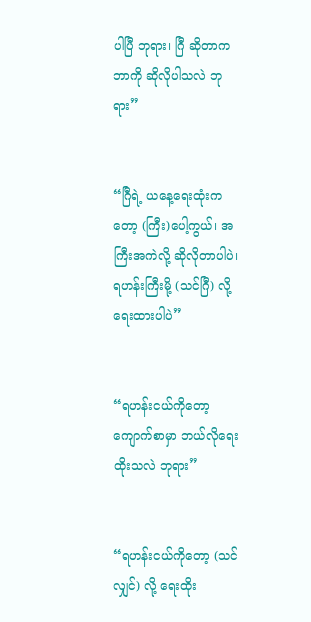ပါပြီ ဘုရား၊ ဂြီ ဆိုတာက ဘာကို ဆိုလိုပါသလဲ ဘုရား”


“ဂြီရဲ့ ယနေ့ရေးထုံးကတော့ (ကြီး)ပေါ့ကွယ်၊ အကြီးအကဲလို့ ဆိုလိုတာပါပဲ၊ ရဟန်းကြီးမို့ (သင်ဂြီ) လို့ ရေးထားပါပဲ”


“ရဟန်းငယ်ကိုတော့ ကျောက်စာမှာ ဘယ်လိုရေးထိုးသလဲ ဘုရား”


“ရဟန်းငယ်ကိုတော့ (သင်လျှင်) လို့ ရေးထိုး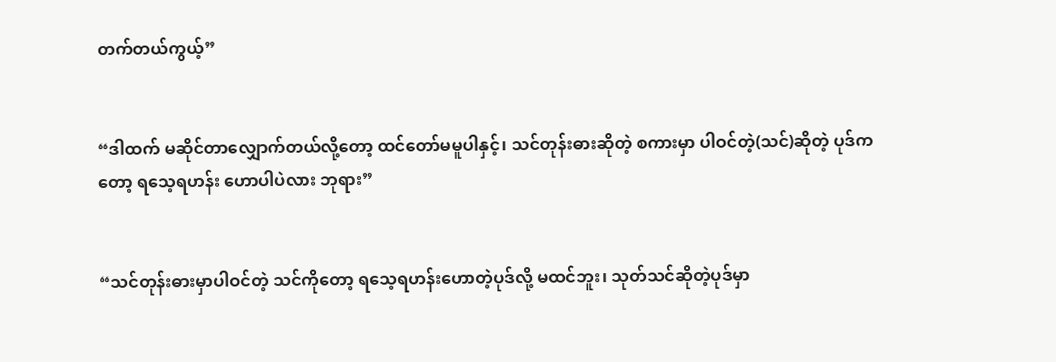တက်တယ်ကွယ့်”


“ဒါထက် မဆိုင်တာလျှောက်တယ်လို့တော့ ထင်တော်မမူပါနှင့်၊ သင်တုန်းဓားဆိုတဲ့ စကားမှာ ပါဝင်တဲ့(သင်)ဆိုတဲ့ ပုဒ်ကတော့ ရသေ့ရဟန်း ဟောပါပဲလား ဘုရား”


“သင်တုန်းဓားမှာပါဝင်တဲ့ သင်ကိုတော့ ရသေ့ရဟန်းဟောတဲ့ပုဒ်လို့ မထင်ဘူး၊ သုတ်သင်ဆိုတဲ့ပုဒ်မှာ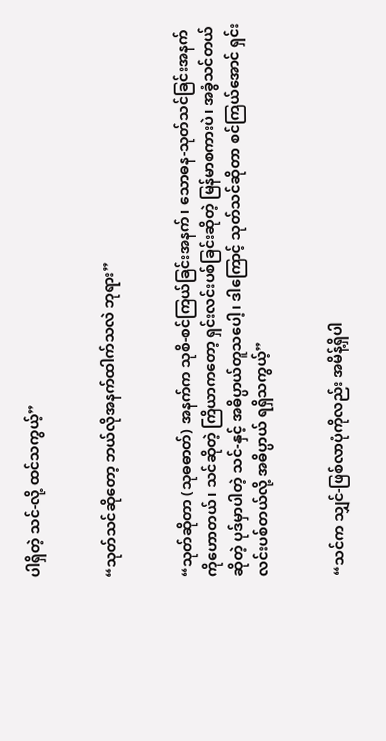ပါရှိတဲ့ သင်-လို့ ထင်သကွယ့်”


“သုတ်သင်ဆိုတော့ ဘယ်လိုအနက်ထါက်သလဲ ဘုရား”


“သုတ်ဆိုတာ (သုဓဓာတ်) အနက်က သုစိ-စင်ကြယ်ခြင်းအနက်၊ သောဓန-သုတ်သင်ခြင်းအနက်ကိုဟောတယ်၊ သင်ဆိုတဲ့ ကြိယာကတော့ ရှင်းလင်းပစ်ခြင်းဆိုတဲ့ မြန်မာစကားပဲ၊ အခွံသင်တယ်ဆိုတဲ့ ပုဒ်မှာပါတဲ့ သင်-နှင့် အဓိပ္ပာယ်တူသပေါ့၊ ဒါကြောင့် သုတ်သင်ဆိုတာ စင်ကြယ်အောင် ရှင်းလင်းပစ်တယ်လို့ အဓိပ္ပာယ် ရရှိသကွယ့်”


“သင်က သျှင်-ဖြစ်လာပုံကိုလည်း အမိန့်ရှိပါ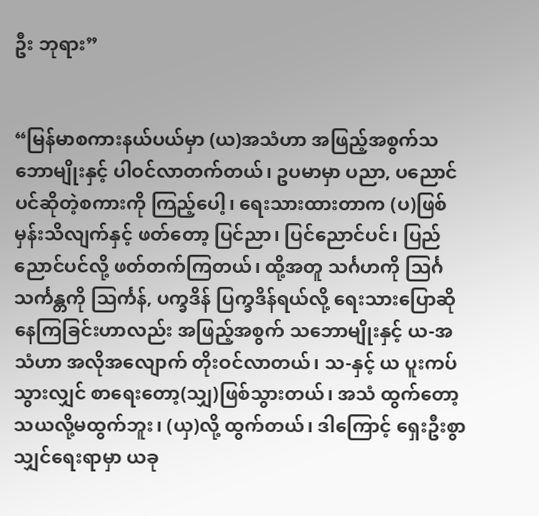ဦး ဘုရား”


“မြန်မာစကားနယ်ပယ်မှာ (ယ)အသံဟာ အဖြည့်အစွက်သဘောမျိုးနှင့် ပါဝင်လာတက်တယ်၊ ဥပမာမှာ ပညာ, ပညောင်ပင်ဆိုတဲ့စကားကို ကြည့်ပေါ့၊ ရေးသားထားတာက (ပ)ဖြစ်မှန်းသိလျက်နှင့် ဖတ်တော့ ပြင်ညာ၊ ပြင်ညောင်ပင်၊ ပြည်ညောင်ပင်လို့ ဖတ်တက်ကြတယ်၊ ထို့အတူ သင်္ဂဟကို သြင်္ဂ သင်္ကန္တကို သြင်္ကန်, ပက္ခဒိန် ပြက္ခဒိန်ရယ်လို့ ရေးသားပြောဆိုနေကြခြင်းဟာလည်း အဖြည့်အစွက် သဘောမျိုးနှင့် ယ-အသံဟာ အလိုအလျောက် တိုးဝင်လာတယ်၊ သ-နှင့် ယ ပူးကပ်သွားလျှင် စာရေးတော့(သျှ)ဖြစ်သွားတယ်၊ အသံ ထွက်တော့ သယလို့မထွက်ဘူး၊ (ယှ)လို့ ထွက်တယ်၊ ဒါကြောင့် ရှေးဦးစွာ သျှင်ရေးရာမှာ ယခု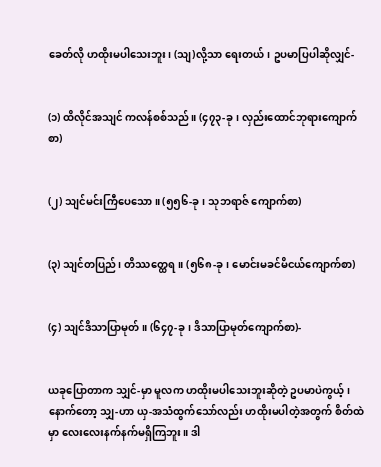ခေတ်လို ဟထိုးမပါသေးဘူး၊ (သျ)လို့သာ ရေးတယ်၊ ဥပမာပြပါဆိုလျှင်-


(၁) ထိလိုင်အသျင် ကလန်စစ်သည်။ (၄၇၃-ခု၊ လှည်းထောင်ဘုရားကျောက်စာ)


(၂) သျင်မင်းကြီပေသော။ (၅၅၆-ခု၊ သုဘရာဇ် ကျောက်စာ)


(၃) သျင်တပြည်၊ တိဿတ္ထေရ။ (၅၆၈-ခု၊ မောင်းမခင်မိငယ်ကျောက်စာ)


(၄) သျင်ဒိသာပြာမုတ်။ (၆၄၇-ခု၊ ဒိသာပြာမုတ်ကျောက်စာ)-


ယခုပြောတာက သျှင်-မှာ မူလက ဟထိုးမပါသေးဘူးဆိုတဲ့ ဥပမာပဲကွယ့်၊ နောက်တော့ သျှ-ဟာ ယှ-အသံထွက်သော်လည်း ဟထိုးမပါတဲ့အတွက် စိတ်ထဲမှာ လေးလေးနက်နက်မရှိကြဘူး။ ဒါ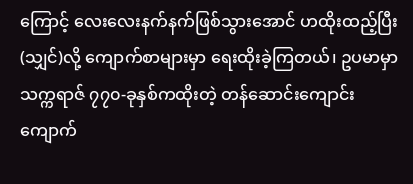ကြောင့် လေးလေးနက်နက်ဖြစ်သွားအောင် ဟထိုးထည့်ပြီး(သျှင်)လို့ ကျောက်စာများမှာ ရေးထိုးခဲ့ကြတယ်၊ ဥပမာမှာ သက္ကရာဇ် ၇၇၀-ခုနှစ်ကထိုးတဲ့ တန်ဆောင်းကျောင်း ကျောက်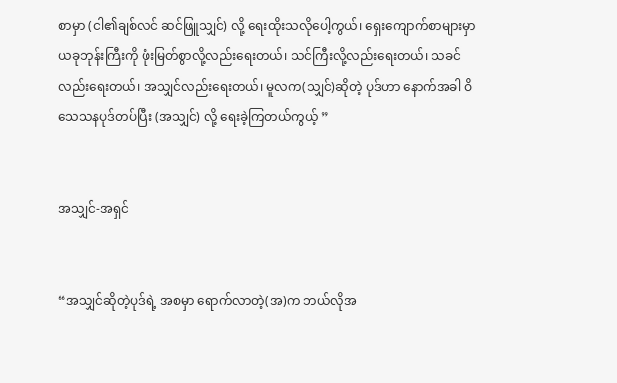စာမှာ (ငါ၏ချစ်လင် ဆင်ဖြူသျှင်) လို့ ရေးထိုးသလိုပေါ့ကွယ်၊ ရှေးကျောက်စာများမှာ ယခုဘုန်းကြီးကို ဖုံးမြတ်စွာလို့လည်းရေးတယ်၊ သင်ကြီးလို့လည်းရေးတယ်၊ သခင်လည်းရေးတယ်၊ အသျှင်လည်းရေးတယ်၊ မူလက(သျှင်)ဆိုတဲ့ ပုဒ်ဟာ နောက်အခါ ဝိသေသနပုဒ်တပ်ပြီး (အသျှင်) လို့ ရေးခဲ့ကြတယ်ကွယ့် ”


အသျှင်-အရှင်


“အသျှင်ဆိုတဲ့ပုဒ်ရဲ့ အစမှာ ရောက်လာတဲ့(အ)က ဘယ်လိုအ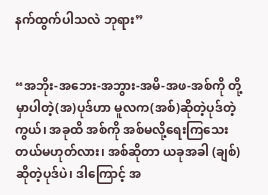နက်ထွက်ပါသလဲ ဘုရား”


“အဘိုး-အဘေး-အဘွား-အမိ-အဖ-အစ်ကို တို့မှာပါတဲ့(အ)ပုဒ်ဟာ မူလက(အစ်)ဆိုတဲ့ပုဒ်တဲ့ကွယ်၊ အခုထိ အစ်ကို အစ်မလို့ရေးကြသေးတယ်မဟုတ်လား၊ အစ်ဆိုတာ ယခုအခါ (ချစ်)ဆိုတဲ့ပုဒ်ပဲ၊ ဒါကြောင့် အ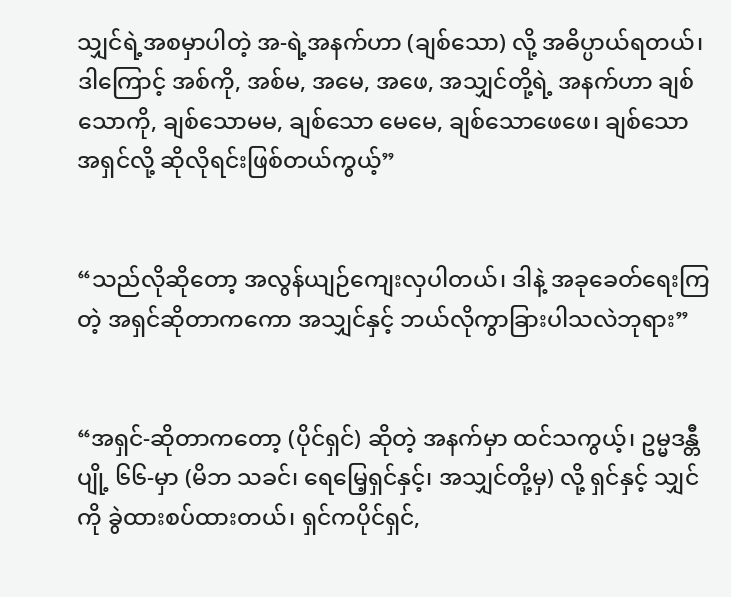သျှင်ရဲ့အစမှာပါတဲ့ အ-ရဲ့အနက်ဟာ (ချစ်သော) လို့ အဓိပ္ပာယ်ရတယ်၊ ဒါကြောင့် အစ်ကို, အစ်မ, အမေ, အဖေ, အသျှင်တို့ရဲ့ အနက်ဟာ ချစ်သောကို, ချစ်သောမမ, ချစ်သော မေမေ, ချစ်သောဖေဖေ၊ ချစ်သော အရှင်လို့ ဆိုလိုရင်းဖြစ်တယ်ကွယ့်”


“သည်လိုဆိုတော့ အလွန်ယျဉ်ကျေးလှပါတယ်၊ ဒါနဲ့ အခုခေတ်ရေးကြတဲ့ အရှင်ဆိုတာကကော အသျှင်နှင့် ဘယ်လိုကွာခြားပါသလဲဘုရား”


“အရှင်-ဆိုတာကတော့ (ပိုင်ရှင်) ဆိုတဲ့ အနက်မှာ ထင်သကွယ့်၊ ဥမ္မဒန္တီပျို့ ၆၆-မှာ (မိဘ သခင်၊ ရေမြေ့ရှင်နှင့်၊ အသျှင်တို့မှ) လို့ ရှင်နှင့် သျှင်ကို ခွဲထားစပ်ထားတယ်၊ ရှင်ကပိုင်ရှင်,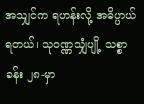အသျှင်က ရဟန်းလို့ အဓိပ္ပာယ်ရတယ်၊ သုဝဏ္ဏသျှံပျို့ သစ္စာခန်း ၂၈-မှာ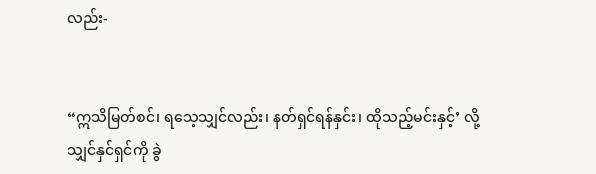လည်း-


“ဣသိမြတ်စင်၊ ရသေ့သျှင်လည်း၊ နတ်ရှင်ရန်နှင်း၊ ထိုသည့်မင်းနှင့်’ လို့ သျှင်နှင်ရှင်ကို ခွဲ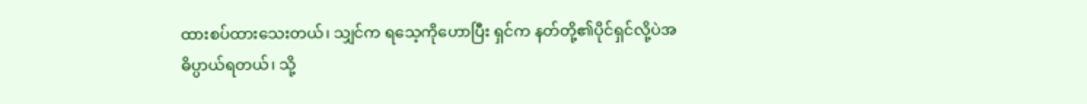ထားစပ်ထားသေးတယ်၊ သျှင်က ရသေ့ကိုဟောပြီး ရှင်က နတ်တို့၏ပိုင်ရှင်လို့ပဲအဓိပ္ပာယ်ရတယ်၊ သို့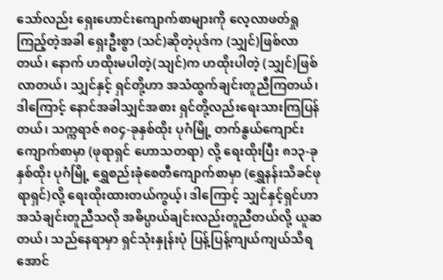သော်လည်း ရှေးဟောင်းကျောက်စာများကို လေ့လာဖတ်ရှုကြည့်တဲ့အခါ ရှေးဦးစွာ (သင်)ဆိုတဲ့ပုဒ်က (သျှင်)ဖြစ်လာတယ်၊ နောက် ဟထိုးမပါတဲ့(သျင်)က ဟထိုးပါတဲ့ (သျှင်)ဖြစ်လာတယ်၊ သျှင်နှင့် ရှင်တို့ဟာ အသံထွက်ချင်းတူညီကြတယ်၊ ဒါကြောင့် နောင်အခါသျှင်အစား ရှင်တို့လည်းရေးသားကြပြန်တယ်၊ သက္ကရာဇ် ၈၀၄-ခုနှစ်ထိုး ပုဂံမြို့ တက်နွယ်ကျောင်းကျောက်စာမှာ (ဖုရာရှင် ဟောသတရာ) လို့ ရေးထိုးပြီး ၈၁၃-ခုနှစ်ထိုး ပုဂံမြို့ ရွှေစည်းခုံစေတီကျောက်စာမှာ (ရွှေနန်းသိခင်ဖုရာရှင်)လို့ ရေးထိုးထားတယ်ကွယ့်၊ ဒါကြောင့် သျှင်နှင့်ရှင်ဟာ အသံချင်းတူညီသလို အဓိပ္ပာယ်ချင်းလည်းတူညီတယ်လို့ ယူဆတယ်၊ သည်နေရာမှာ ရှင်သုံးနှုန်းပုံ ပြန့်ပြန့်ကျယ်ကျယ်သိရအောင်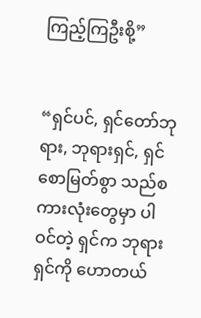ကြည့်ကြဦးစို့”


“ရှင်ပင်, ရှင်တော်ဘုရား, ဘုရားရှင်, ရှင်စောမြတ်စွာ သည်စကားလုံးတွေမှာ ပါဝင်တဲ့ ရှင်က ဘုရားရှင်ကို ဟောတယ်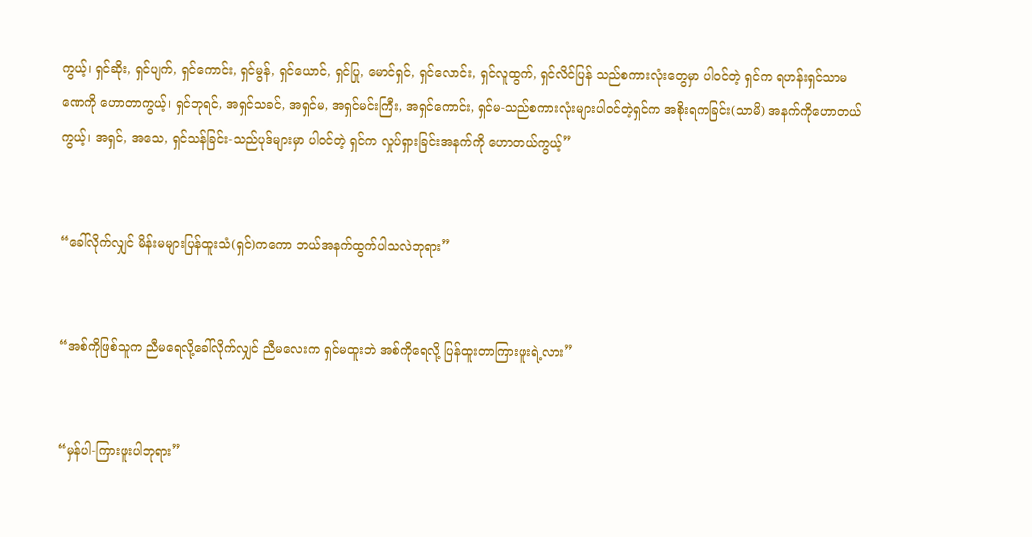ကွယ့်၊ ရှင်ဆိုး, ရှင်ပျက်, ရှင်ကောင်း, ရှင်မွန်, ရှင်ယောင်, ရှင်ပြု, မောင်ရှင်, ရှင်လောင်း, ရှင်လူထွက်, ရှင်လိင်ပြန် သည်စကားလုံးတွေမှာ ပါဝင်တဲ့ ရှင်က ရဟန်းရှင်သာမဏေကို ဟောတာကွယ့်၊ ရှင်ဘုရင်, အရှင်သခင်, အရှင်မ, အရှင်မင်းကြီး, အရှင်ကောင်း, ရှင်မ-သည်စကားလုံးများပါဝင်တဲ့ရှင်က အစိုးရကခြင်း(သာမိ) အနက်ကိုဟောတယ်ကွယ့်၊ အရှင်, အသေ, ရှင်သန်ခြင်း-သည်ပုဒ်များမှာ ပါဝင်တဲ့ ရှင်က လှုပ်ရှားခြင်းအနက်ကို ဟောတယ်ကွယ့်”


“ခေါ်လိုက်လျှင် မိန်းမများပြန်ထူးသံ(ရှင်)ကကော ဘယ်အနက်ထွက်ပါသလဲဘုရား”


“အစ်ကိုဖြစ်သူက ညီမရေလို့ခေါ်လိုက်လျှင် ညီမလေးက ရှင်မထူးဘဲ အစ်ကိုရေလို့ ပြန်ထူးတာကြားဖူးရဲ့လား”


“မှန်ပါ-ကြားဖူးပါဘုရား”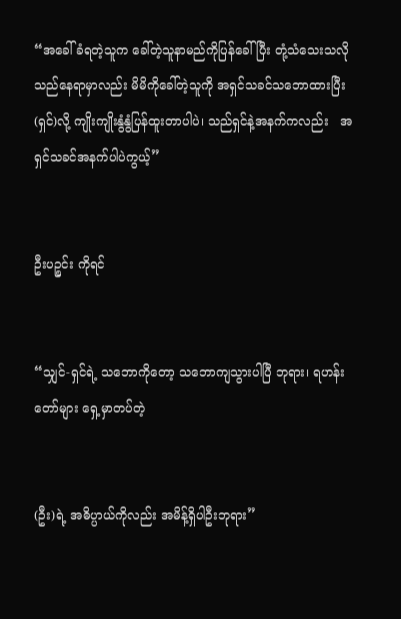“အခေါ်ခံရတဲ့သူက ခေါ်တဲ့သူနာမည်ကိုပြန်ခေါ်ပြီး တုံ့သံသေးသလို သည်နေရာမှာလည်း မိမိကိုခေါ်တဲ့သူကို အရှင်သခင်သဘောထားပြီး (ရှင်)လို့ ကျိုးကျိုးနွံနွံပြန်ထူးတာပါပဲ၊ သည်ရှင်နဲ့အနက်ကလည်း   အရှင်သခင်အနက်ပါပဲကွယ့်”


ဦးပဉ္စင်း ကိုရင်


“သျှင်-ရှင်ရဲ့ သဘောကိုတော့ သဘောကျသွားပါပြီ ဘုရား၊ ရဟန်းတော်များ ရှေ့မှာတပ်တဲ့


(ဦး)ရဲ့ အဓိပ္ပာယ်ကိုလည်း အမိန့်ရှိပါဦးဘုရား”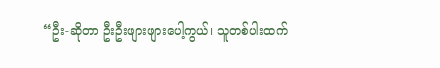“ဦး-ဆိုတာ ဦးဦးဖျားဖျားပေါ့ကွယ်၊ သူတစ်ပါးထက်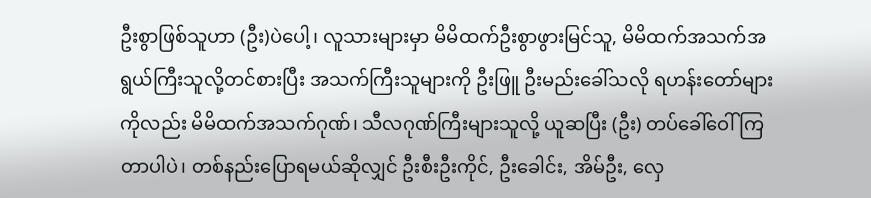ဦးစွာဖြစ်သူဟာ (ဦး)ပဲပေါ့၊ လူသားများမှာ မိမိထက်ဦးစွာဖွားမြင်သူ, မိမိထက်အသက်အရွယ်ကြီးသူလို့တင်စားပြီး အသက်ကြီးသူများကို ဦးဖြူ ဦးမည်းခေါ်သလို ရဟန်းတော်များကိုလည်း မိမိထက်အသက်ဂုဏ်၊ သီလဂုဏ်ကြီးများသူလို့ ယူဆပြီး (ဦး) တပ်ခေါ်ဝေါ်ကြတာပါပဲ၊ တစ်နည်းပြောရမယ်ဆိုလျှင် ဦးစီးဦးကိုင်, ဦးခေါင်း, အိမ်ဦး, လှေ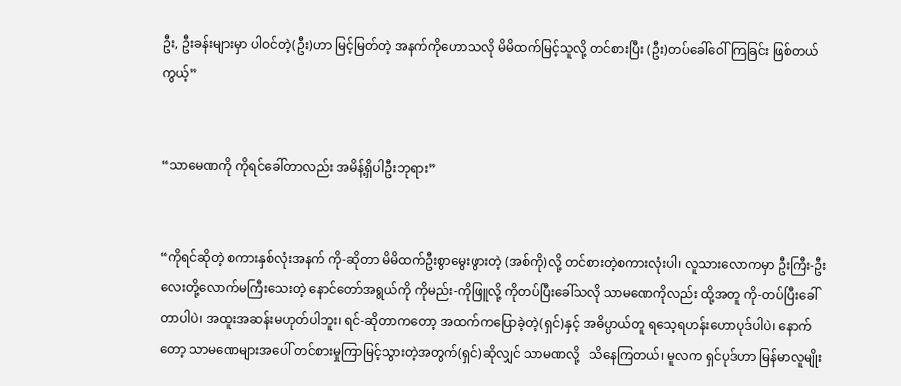ဦး, ဦးခန်းများမှာ ပါဝင်တဲ့(ဦး)ဟာ မြင့်မြတ်တဲ့ အနက်ကိုဟောသလို မိမိထက်မြင့်သူလို့ တင်စားပြီး (ဦး)တပ်ခေါ်ဝေါ်ကြခြင်း ဖြစ်တယ်ကွယ့်”


“သာမေဏကို ကိုရင်ခေါ်တာလည်း အမိန့်ရှိပါဦးဘုရား”


“ကိုရင်ဆိုတဲ့ စကားနှစ်လုံးအနက် ကို-ဆိုတာ မိမိထက်ဦးစွာမွေးဖွားတဲ့ (အစ်ကို)လို့ တင်စားတဲ့စကားလုံးပါ၊ လူသားလောကမှာ ဦးကြီး-ဦးလေးတို့လောက်မကြီးသေးတဲ့ နောင်တော်အရွယ်ကို ကိုမည်း-ကိုဖြူလို့ ကိုတပ်ပြီးခေါ်သလို သာမဏေကိုလည်း ထို့အတူ ကို-တပ်ပြီးခေါ်တာပါပဲ၊ အထူးအဆန်းမဟုတ်ပါဘူး၊ ရင်-ဆိုတာကတော့ အထက်ကပြောခဲ့တဲ့(ရှင်)နှင့် အဓိပ္ပာယ်တူ ရသေ့ရဟန်းဟောပုဒ်ပါပဲ၊ နောက်တော့ သာမဏေများအပေါ် တင်စားမှုကြာမြင့်သွားတဲ့အတွက်(ရှင်)ဆိုလျှင် သာမဏလို့   သိနေကြတယ်၊ မူလက ရှင်ပုဒ်ဟာ မြန်မာလူမျိုး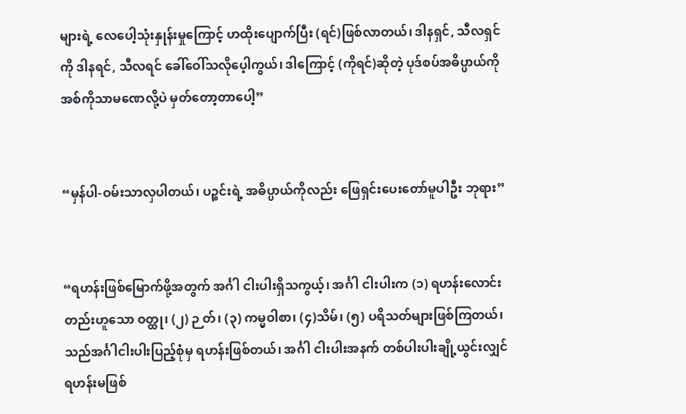များရဲ့ လေပေါ့သုံးနှုန်းမှုကြောင့် ဟထိုးပျောက်ပြီး (ရင်)ဖြစ်လာတယ်၊ ဒါနရှင်, သီလရှင်ကို ဒါနရင်, သီလရင် ခေါ်ဝေါ်သလိုပေ့ါကွယ်၊ ဒါကြောင့် (ကိုရင်)ဆိုတဲ့ ပုဒ်စပ်အဓိပ္ပာယ်ကို အစ်ကိုသာမဏေလို့ပဲ မှတ်တော့တာပေါ့”


“မှန်ပါ-ဝမ်းသာလှပါတယ်၊ ပဉ္စင်းရဲ့ အဓိပ္ပာယ်ကိုလည်း ဖြေရှင်းပေးတော်မူပါဦး ဘုရား”


“ရဟန်းဖြစ်မြောက်ဖို့အတွက် အင်္ဂါ ငါးပါးရှိသကွယ့်၊ အင်္ဂါ ငါးပါးက (၁) ရဟန်းလောင်းတည်းဟူသော ဝတ္ထု၊ (၂) ဉ တ်၊ (၃) ကမ္မဝါစာ၊ (၄)သိမ်၊ (၅) ပရိသတ်များဖြစ်ကြတယ်၊ သည်အင်္ဂါငါးပါးပြည့်စုံမှ ရဟန်းဖြစ်တယ်၊ အင်္ဂါ ငါးပါးအနက် တစ်ပါးပါးချို့ယွင်းလျှင် ရဟန်းမဖြစ်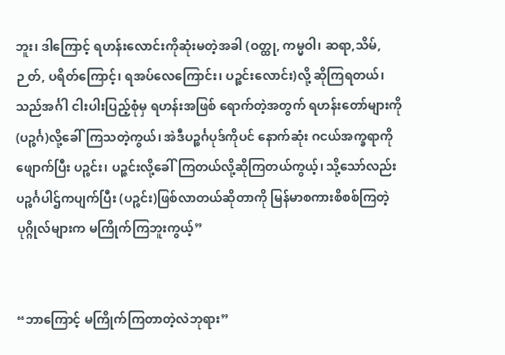ဘူး၊ ဒါကြောင့် ရဟန်းလောင်းကိုဆုံးမတဲ့အခါ (ဝတ္ထု, ကမ္မဝါ၊ ဆရာ,သိမ်,ဉ တ်, ပရိတ်ကြောင့်၊ ရအပ်လေကြောင်း၊ ပဉ္စင်းလောင်း)လို့ ဆိုကြရတယ်၊ သည်အင်္ဂါ ငါးပါးပြည့်စုံမှ ရဟန်းအဖြစ် ရောက်တဲ့အတွက် ရဟန်းတော်များကို (ပဉ္စင်္ဂ)လို့ခေါ်ကြသတဲ့ကွယ်၊ အဲဒီပဉ္စင်္ဂပုဒ်ကိုပင် နောက်ဆုံး ဂငယ်အက္ခရာကိုဖျောက်ပြီး ပဉ္စင်း၊ ပဉ္ဇင်းလို့ခေါ်ကြတယ်လို့ဆိုကြတယ်ကွယ့်၊ သို့သော်လည်း ပဉ္စင်္ဂပါဌ်ကပျက်ပြီး (ပဉ္စင်း)ဖြစ်လာတယ်ဆိုတာကို မြန်မာစကားစိစစ်ကြတဲ့ ပုဂ္ဂိုလ်များက မကြိုက်ကြဘူးကွယ့်”


“ဘာကြောင့် မကြိုက်ကြတာတဲ့လဲဘုရား”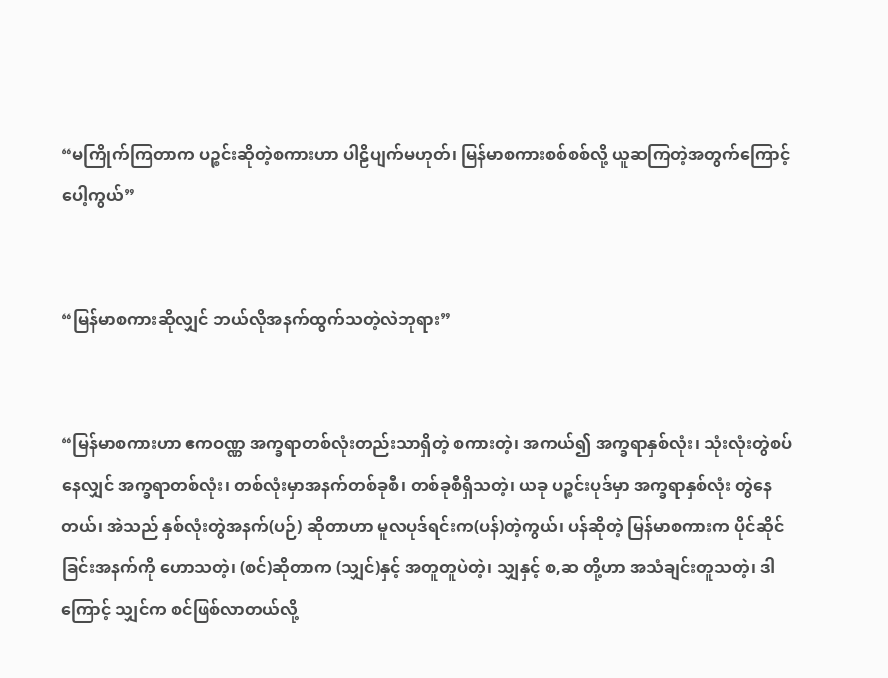“မကြိုက်ကြတာက ပဉ္စင်းဆိုတဲ့စကားဟာ ပါဠိပျက်မဟုတ်၊ မြန်မာစကားစစ်စစ်လို့ ယူဆကြတဲ့အတွက်ကြောင့်ပေါ့ကွယ်”


“မြန်မာစကားဆိုလျှင် ဘယ်လိုအနက်ထွက်သတဲ့လဲဘုရား”


“မြန်မာစကားဟာ ဧကဝဏ္ဏ အက္ခရာတစ်လုံးတည်းသာရှိတဲ့ စကားတဲ့၊ အကယ်၍ အက္ခရာနှစ်လုံး၊ သုံးလုံးတွဲစပ်နေလျှင် အက္ခရာတစ်လုံး၊ တစ်လုံးမှာအနက်တစ်ခုစီ၊ တစ်ခုစီရှိသတဲ့၊ ယခု ပဉ္စင်းပုဒ်မှာ အက္ခရာနှစ်လုံး တွဲနေတယ်၊ အဲသည် နှစ်လုံးတွဲအနက်(ပဉ်) ဆိုတာဟာ မူလပုဒ်ရင်းက(ပန်)တဲ့ကွယ်၊ ပန်ဆိုတဲ့ မြန်မာစကားက ပိုင်ဆိုင်ခြင်းအနက်ကို ဟောသတဲ့၊ (စင်)ဆိုတာက (သျှင်)နှင့် အတူတူပဲတဲ့၊ သျှနှင့် စ,ဆ တို့ဟာ အသံချင်းတူသတဲ့၊ ဒါကြောင့် သျှင်က စင်ဖြစ်လာတယ်လို့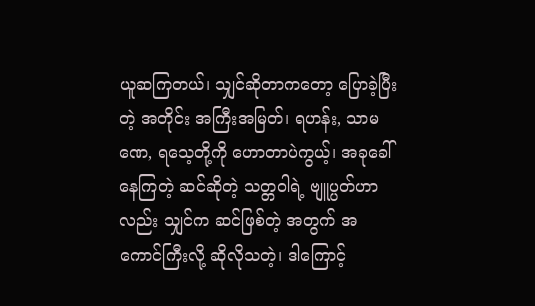ယူဆကြတယ်၊ သျှင်ဆိုတာကတော့ ပြောခဲ့ပြီးတဲ့ အတိုင်း အကြီးအမြတ်၊ ရဟန်း, သာမဏေ, ရသေ့တို့ကို ဟောတာပဲကွယ့်၊ အခုခေါ်နေကြတဲ့ ဆင်ဆိုတဲ့ သတ္တဝါရဲ့ ဗျူပ္ပတ်ဟာလည်း သျှင်က ဆင်ဖြစ်တဲ့ အတွက် အကောင်ကြီးလို့ ဆိုလိုသတဲ့၊ ဒါကြောင့်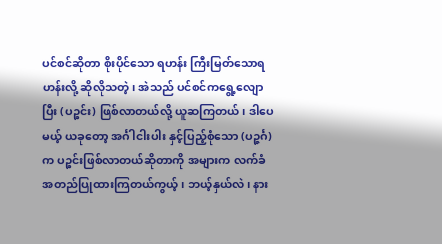ပင်စင်ဆိုတာ စိုးပိုင်သော ရဟန်း ကြီးမြတ်သောရဟန်းလို့ ဆိုလိုသတဲ့၊ အဲသည် ပင်စင်ကရွေ့လျောပြီး (ပဉ္စင်း) ဖြစ်လာတယ်လို့ ယူဆကြတယ်၊ ဒါပေမယ့် ယခုတော့ အင်္ဂါငါးပါး နှင့်ပြည့်စုံသော (ပဉ္ဇင်္ဂ)က ပဉ္စင်းဖြစ်လာတယ်ဆိုတာကို အများက လက်ခံ အတည်ပြုထားကြတယ်ကွယ့်၊ ဘယ့်နှယ်လဲ၊ နား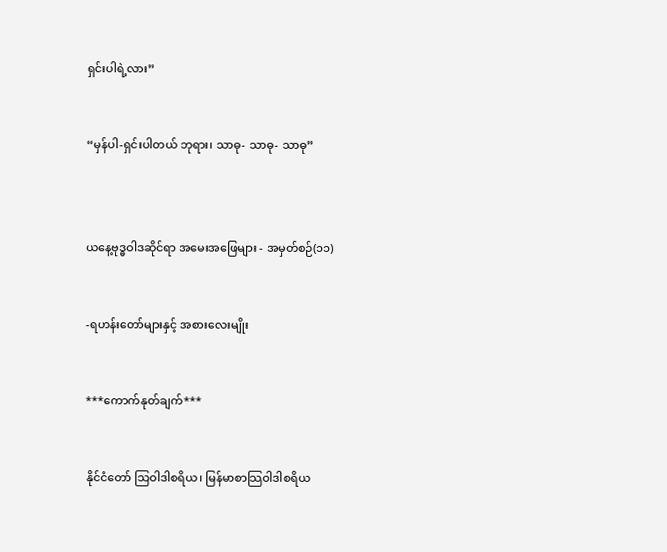ရှင်းပါရဲ့လား”


“မှန်ပါ-ရှင်းပါတယ် ဘုရား၊ သာဓု- သာဓု- သာဓု”



ယနေ့ဗုဒ္ဓဝါဒဆိုင်ရာ အမေးအဖြေများ - အမှတ်စဉ်(၁၁)


-ရဟန်းတော်များနှင့် အစားလေးမျိုး


***ကောက်နုတ်ချက်***


နိုင်ငံတော် သြဝါဒါစရိယ၊ မြန်မာစာသြဝါဒါစရိယ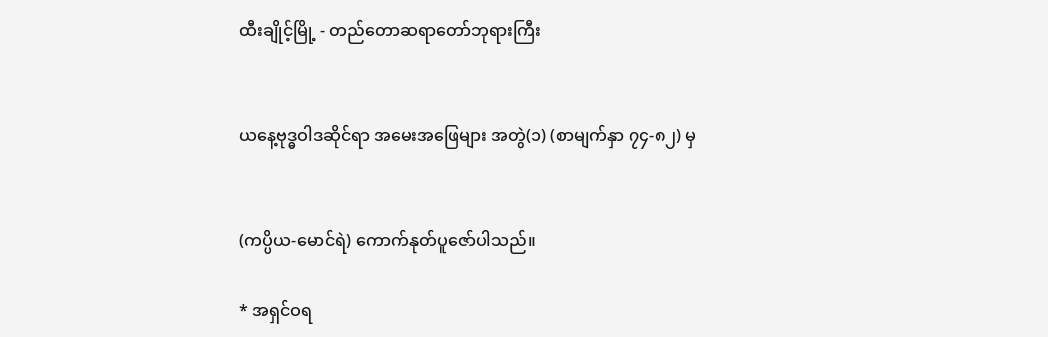ထီးချိုင့်မြို့ - တည်တောဆရာတော်ဘုရားကြီး


ယနေ့ဗုဒ္ဓဝါဒဆိုင်ရာ အမေးအဖြေများ အတွဲ(၁) (စာမျက်နှာ ၇၄-၈၂) မှ


(ကပ္ပိယ-မောင်ရဲ) ကောက်နုတ်ပူဇော်ပါသည်။

* အရှင်ဝရ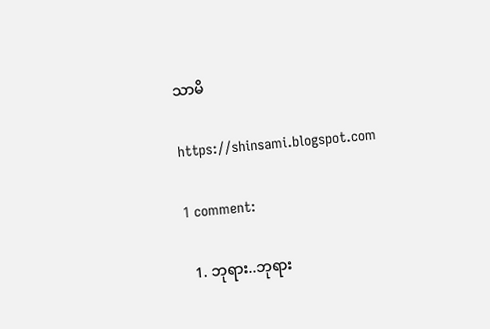သာမိ

https://shinsami.blogspot.com

1 comment:

  1. ဘုရား..ဘုရား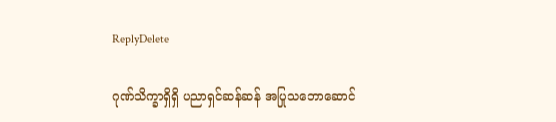ReplyDelete

ဂုဏ်သိက္ခာရှိရှိ ပညာရှင်ဆန်ဆန် အပြုသဘောဆောင်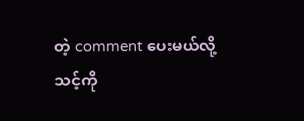တဲ့ comment ပေးမယ်လို့
သင့်ကို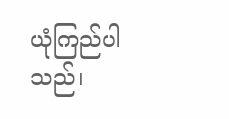ယုံကြည်ပါသည်၊